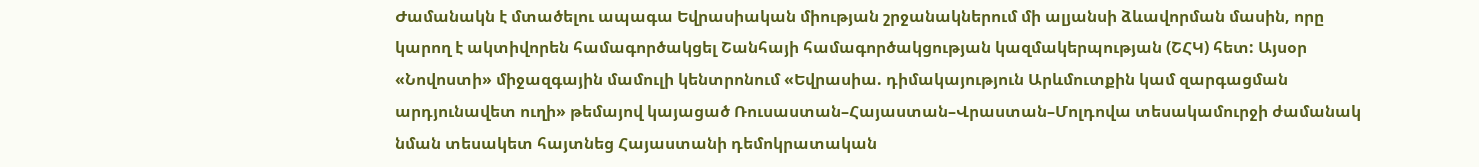Ժամանակն է մտածելու ապագա Եվրասիական միության շրջանակներում մի ալյանսի ձևավորման մասին, որը կարող է ակտիվորեն համագործակցել Շանհայի համագործակցության կազմակերպության (ՇՀԿ) հետ: Այսօր «Նովոստի» միջազգային մամուլի կենտրոնում «Եվրասիա. դիմակայություն Արևմուտքին կամ զարգացման արդյունավետ ուղի» թեմայով կայացած Ռուսաստան–Հայաստան–Վրաստան–Մոլդովա տեսակամուրջի ժամանակ նման տեսակետ հայտնեց Հայաստանի դեմոկրատական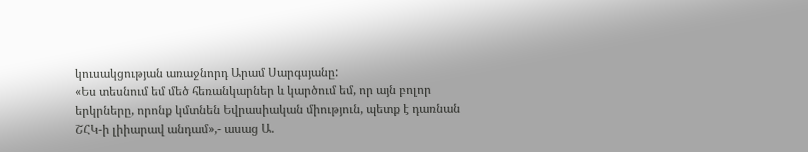կուսակցության առաջնորդ Արամ Սարգսյանը:
«Ես տեսնում եմ մեծ հեռանկարներ և կարծում եմ, որ այն բոլոր երկրները, որոնք կմտնեն Եվրասիական միություն, պետք է դառնան ՇՀԿ-ի լիիարավ անդամ»,- ասաց Ա.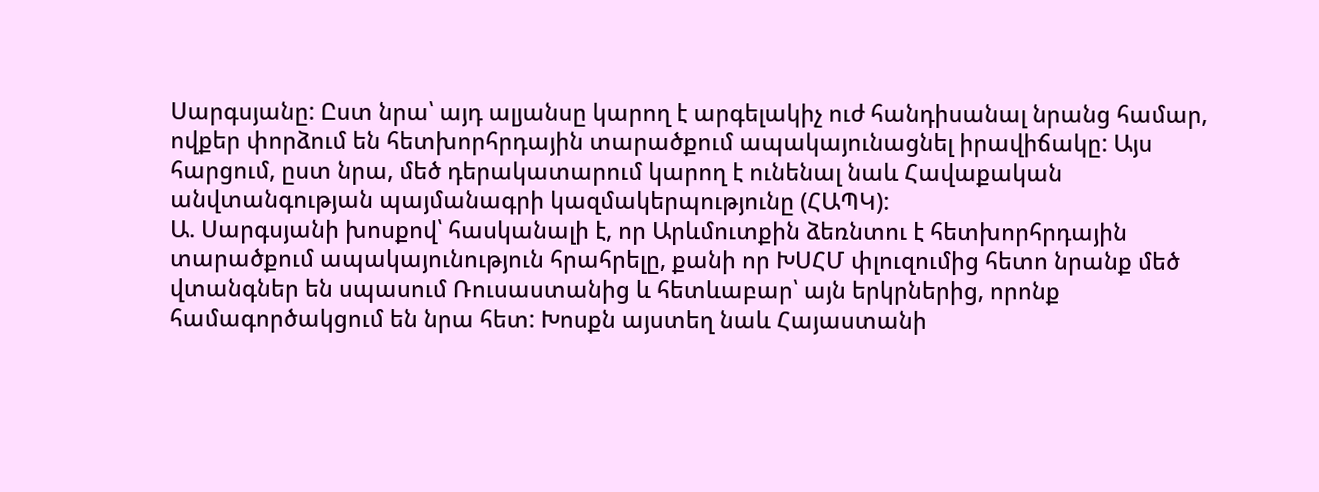Սարգսյանը: Ըստ նրա՝ այդ ալյանսը կարող է արգելակիչ ուժ հանդիսանալ նրանց համար, ովքեր փորձում են հետխորհրդային տարածքում ապակայունացնել իրավիճակը: Այս հարցում, ըստ նրա, մեծ դերակատարում կարող է ունենալ նաև Հավաքական անվտանգության պայմանագրի կազմակերպությունը (ՀԱՊԿ):
Ա. Սարգսյանի խոսքով՝ հասկանալի է, որ Արևմուտքին ձեռնտու է հետխորհրդային տարածքում ապակայունություն հրահրելը, քանի որ ԽՍՀՄ փլուզումից հետո նրանք մեծ վտանգներ են սպասում Ռուսաստանից և հետևաբար՝ այն երկրներից, որոնք համագործակցում են նրա հետ: Խոսքն այստեղ նաև Հայաստանի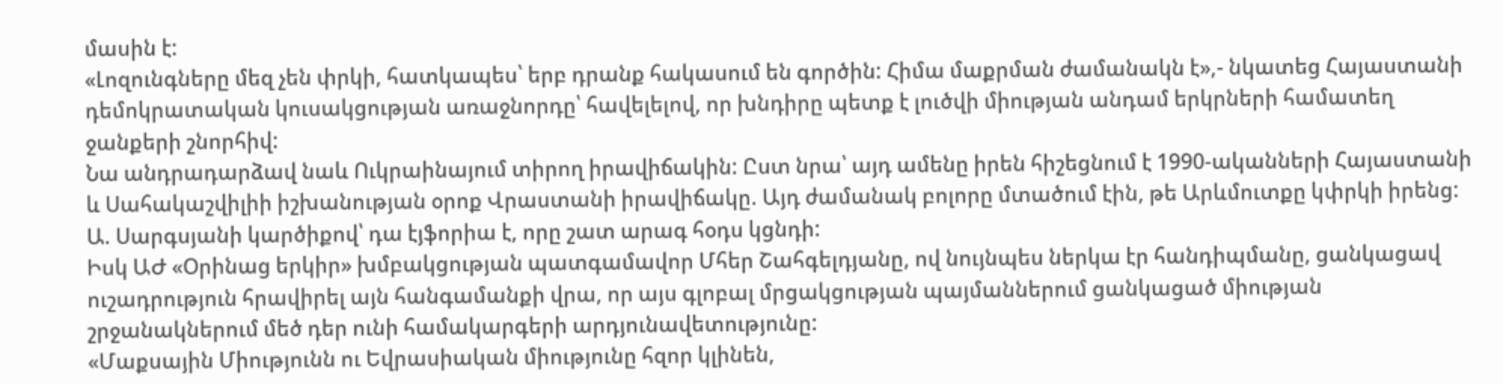մասին է:
«Լոզունգները մեզ չեն փրկի, հատկապես՝ երբ դրանք հակասում են գործին: Հիմա մաքրման ժամանակն է»,- նկատեց Հայաստանի դեմոկրատական կուսակցության առաջնորդը՝ հավելելով, որ խնդիրը պետք է լուծվի միության անդամ երկրների համատեղ ջանքերի շնորհիվ:
Նա անդրադարձավ նաև Ուկրաինայում տիրող իրավիճակին: Ըստ նրա՝ այդ ամենը իրեն հիշեցնում է 1990-ականների Հայաստանի և Սահակաշվիլիի իշխանության օրոք Վրաստանի իրավիճակը. Այդ ժամանակ բոլորը մտածում էին, թե Արևմուտքը կփրկի իրենց: Ա. Սարգսյանի կարծիքով՝ դա էյֆորիա է, որը շատ արագ հօդս կցնդի:
Իսկ ԱԺ «Օրինաց երկիր» խմբակցության պատգամավոր Մհեր Շահգելդյանը, ով նույնպես ներկա էր հանդիպմանը, ցանկացավ ուշադրություն հրավիրել այն հանգամանքի վրա, որ այս գլոբալ մրցակցության պայմաններում ցանկացած միության շրջանակներում մեծ դեր ունի համակարգերի արդյունավետությունը:
«Մաքսային Միությունն ու Եվրասիական միությունը հզոր կլինեն,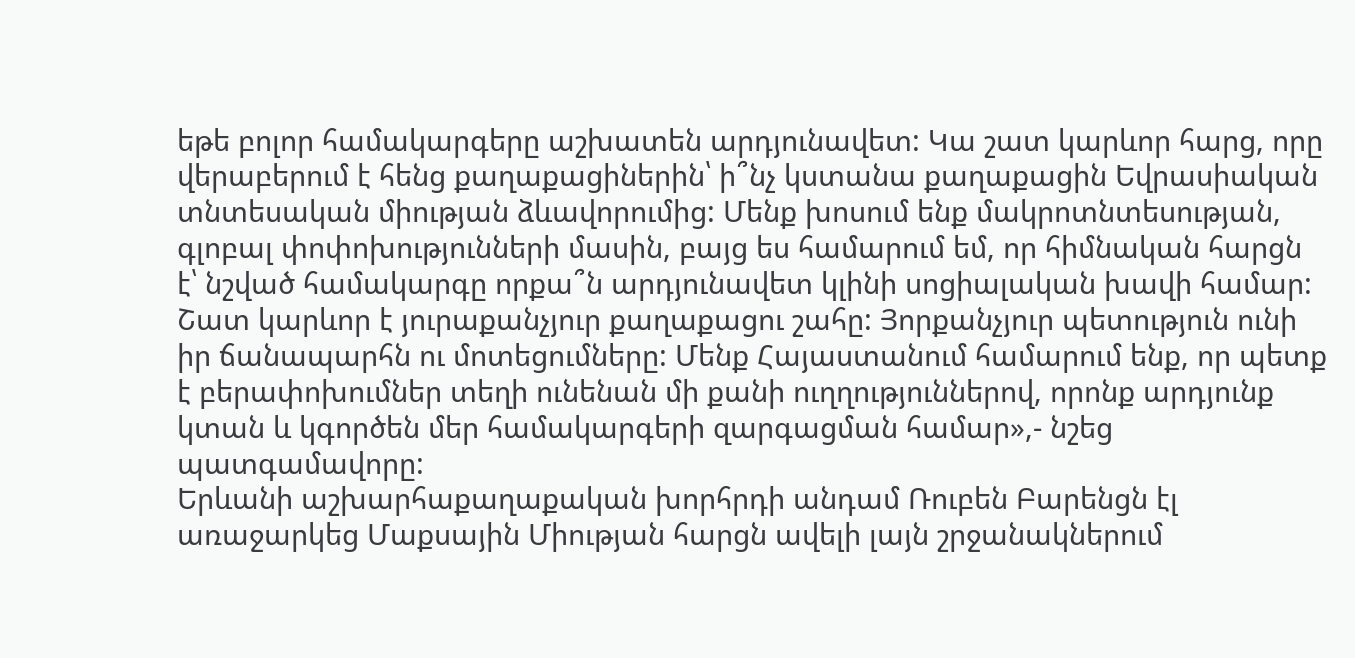եթե բոլոր համակարգերը աշխատեն արդյունավետ: Կա շատ կարևոր հարց, որը վերաբերում է հենց քաղաքացիներին՝ ի՞նչ կստանա քաղաքացին Եվրասիական տնտեսական միության ձևավորումից: Մենք խոսում ենք մակրոտնտեսության, գլոբալ փոփոխությունների մասին, բայց ես համարում եմ, որ հիմնական հարցն է՝ նշված համակարգը որքա՞ն արդյունավետ կլինի սոցիալական խավի համար: Շատ կարևոր է յուրաքանչյուր քաղաքացու շահը: Յորքանչյուր պետություն ունի իր ճանապարհն ու մոտեցումները: Մենք Հայաստանում համարում ենք, որ պետք է բերափոխումներ տեղի ունենան մի քանի ուղղություններով, որոնք արդյունք կտան և կգործեն մեր համակարգերի զարգացման համար»,- նշեց պատգամավորը:
Երևանի աշխարհաքաղաքական խորհրդի անդամ Ռուբեն Բարենցն էլ առաջարկեց Մաքսային Միության հարցն ավելի լայն շրջանակներում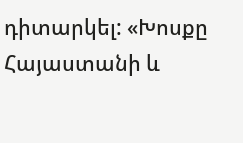դիտարկել: «Խոսքը Հայաստանի և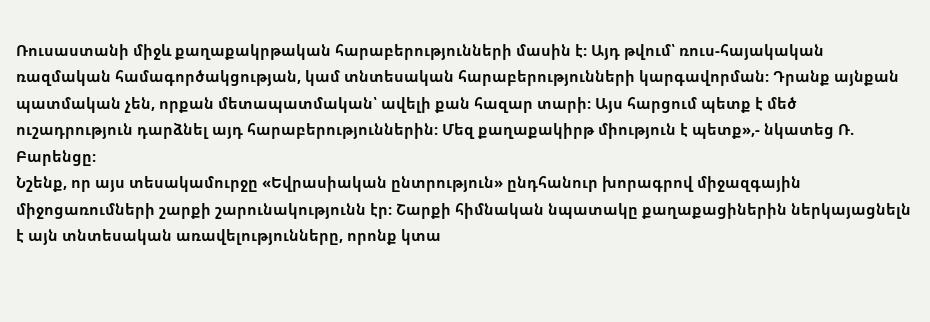Ռուսաստանի միջև քաղաքակրթական հարաբերությունների մասին է: Այդ թվում՝ ռուս-հայակական ռազմական համագործակցության, կամ տնտեսական հարաբերությունների կարգավորման: Դրանք այնքան պատմական չեն, որքան մետապատմական՝ ավելի քան հազար տարի: Այս հարցում պետք է մեծ ուշադրություն դարձնել այդ հարաբերություններին: Մեզ քաղաքակիրթ միություն է պետք»,- նկատեց Ռ. Բարենցը:
Նշենք, որ այս տեսակամուրջը «Եվրասիական ընտրություն» ընդհանուր խորագրով միջազգային միջոցառումների շարքի շարունակությունն էր: Շարքի հիմնական նպատակը քաղաքացիներին ներկայացնելն է այն տնտեսական առավելությունները, որոնք կտա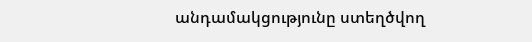անդամակցությունը ստեղծվող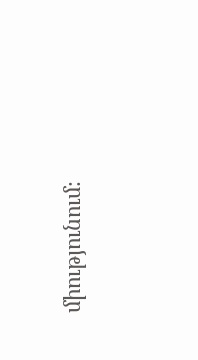միությունում։